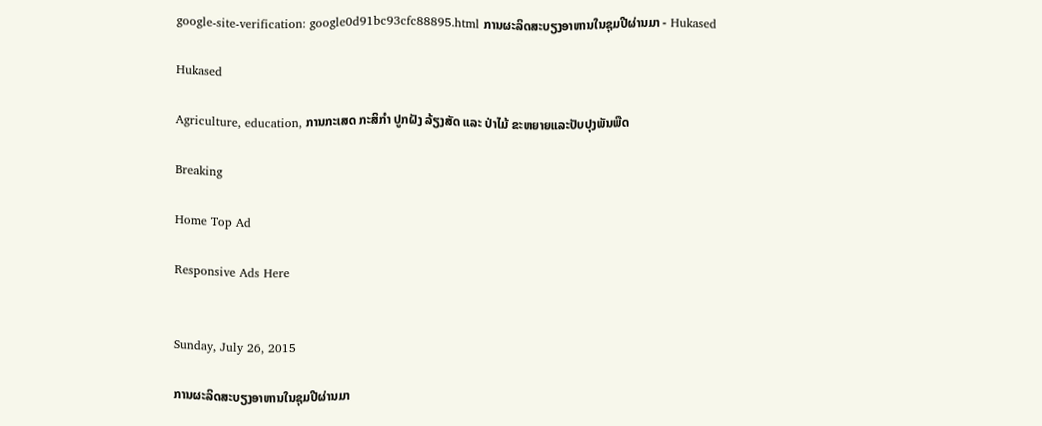google-site-verification: google0d91bc93cfc88895.html ການຜະລິດສະບຽງອາຫານໃນຊຸມປີຜ່ານມາ - Hukased

Hukased

Agriculture, education, ການກະເສດ ກະສິກຳ ປູກຝັງ ລ້ຽງສັດ ແລະ ປ່າໄມ້ ຂະຫຍາຍແລະປັບປຸງພັນພືດ

Breaking

Home Top Ad

Responsive Ads Here


Sunday, July 26, 2015

ການຜະລິດສະບຽງອາຫານໃນຊຸມປີຜ່ານມາ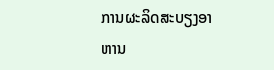ການຜະລິດສະບຽງອາຫານ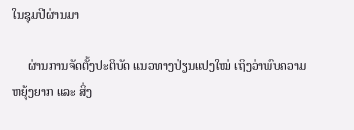ໃນຊຸມປີຜ່ານມາ

     ຜ່ານການຈັດຕັ້ງປະຕິບັດ ແນວທາງປ່ຽນແປງໃໝ່ ເຖິງວ່າພົບຄວາມຫຍຸ້ງຍາກ ແລະ ສິ່ງ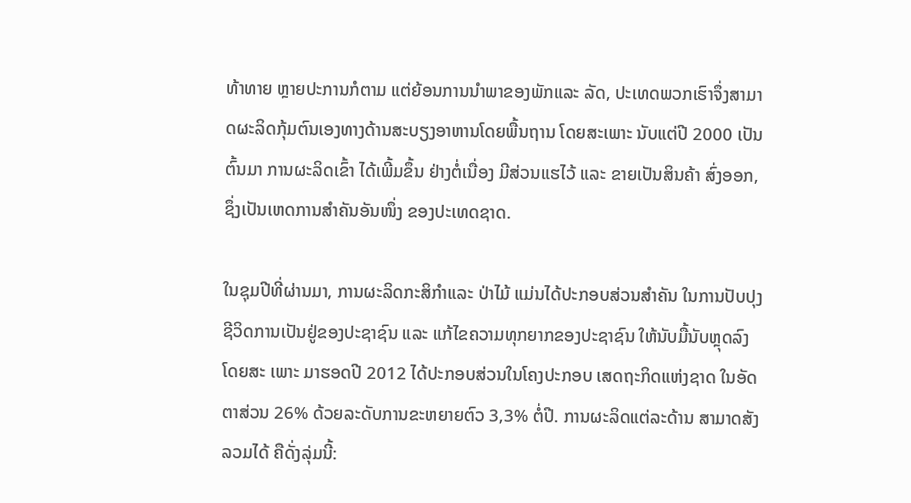ທ້າທາຍ ຫຼາຍປະການກໍຕາມ ແຕ່ຍ້ອນການນຳພາຂອງພັກແລະ ລັດ, ປະເທດພວກເຮົາຈຶ່ງສາມາດຜະລິດກຸ້ມຕົນເອງທາງດ້ານສະບຽງອາຫານໂດຍພື້ນຖານ ໂດຍສະເພາະ ນັບແຕ່ປີ 2000 ເປັນຕົ້ນມາ ການຜະລິດເຂົ້າ ໄດ້ເພີ້ມຂຶ້ນ ຢ່າງຕໍ່ເນື່ອງ ມີສ່ວນແຮໄວ້ ແລະ ຂາຍເປັນສິນຄ້າ ສົ່ງອອກ, ຊຶ່ງເປັນເຫດການສຳຄັນອັນໜຶ່ງ ຂອງປະເທດຊາດ.

ໃນຊຸມປີທີ່ຜ່ານມາ, ການຜະລິດກະສິກຳແລະ ປ່າໄມ້ ແມ່ນໄດ້ປະກອບສ່ວນສຳຄັນ ໃນການປັບປຸງຊີວິດການເປັນຢູ່ຂອງປະຊາຊົນ ແລະ ແກ້ໄຂຄວາມທຸກຍາກຂອງປະຊາຊົນ ໃຫ້ນັບມື້ນັບຫຼຸດລົງ ໂດຍສະ ເພາະ ມາຮອດປີ 2012 ໄດ້ປະກອບສ່ວນໃນໂຄງປະກອບ ເສດຖະກິດແຫ່ງຊາດ ໃນອັດຕາສ່ວນ 26% ດ້ວຍລະດັບການຂະຫຍາຍຕົວ 3,3% ຕໍ່ປີ. ການຜະລິດແຕ່ລະດ້ານ ສາມາດສັງລວມໄດ້ ຄືດັ່ງລຸ່ມນີ້: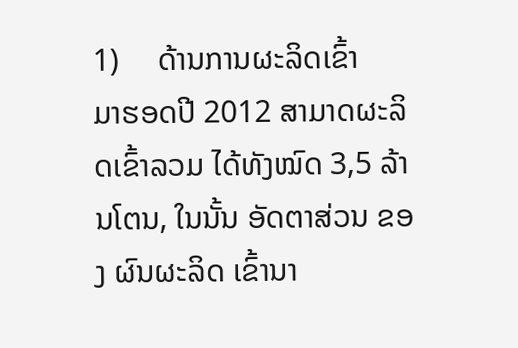1)     ດ້ານການຜະລິດເຂົ້າ
ມາຮອດປີ 2012 ສາມາດຜະລິດເຂົ້າລວມ ໄດ້ທັງໝົດ 3,5 ລ້ານໂຕນ, ໃນນັ້ນ ອັດຕາສ່ວນ ຂອງ ຜົນຜະລິດ ເຂົ້ານາ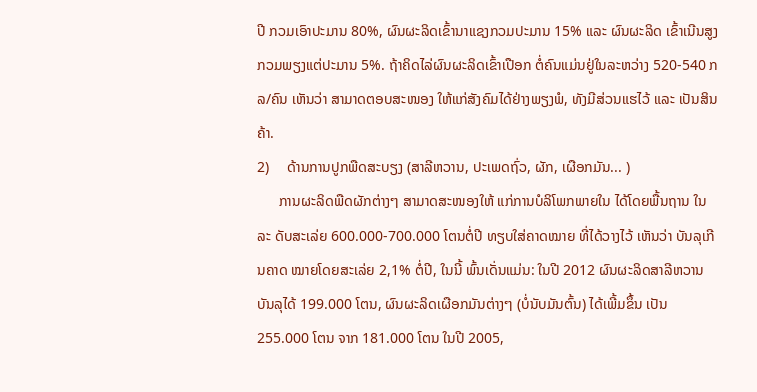ປີ ກວມເອົາປະມານ 80%, ຜົນຜະລິດເຂົ້ານາແຊງກວມປະມານ 15% ແລະ ຜົນຜະລິດ ເຂົ້າເນີນສູງກວມພຽງແຕ່ປະມານ 5%. ຖ້າຄິດໄລ່ຜົນຜະລິດເຂົ້າເປືອກ ຕໍ່ຄົນແມ່ນຢູ່ໃນລະຫວ່າງ 520-540 ກລ/ຄົນ ເຫັນວ່າ ສາມາດຕອບສະໜອງ ໃຫ້ແກ່ສັງຄົມໄດ້ຢ່າງພຽງພໍ, ທັງມີສ່ວນແຮໄວ້ ແລະ ເປັນສິນຄ້າ.
2)     ດ້ານການປູກພືດສະບຽງ (ສາລີຫວານ, ປະເພດຖົ່ວ, ຜັກ, ເຜືອກມັນ... )
      ການຜະລິດພືດຜັກຕ່າງໆ ສາມາດສະໜອງໃຫ້ ແກ່ການບໍລິໂພກພາຍໃນ ໄດ້ໂດຍພື້ນຖານ ໃນລະ ດັບສະເລ່ຍ 600.000-700.000 ໂຕນຕໍ່ປີ ທຽບໃສ່ຄາດໝາຍ ທີ່ໄດ້ວາງໄວ້ ເຫັນວ່າ ບັນລຸເກີນຄາດ ໝາຍໂດຍສະເລ່ຍ 2,1% ຕໍ່ປີ, ໃນນີ້ ພົ້ນເດັ່ນແມ່ນ: ໃນປີ 2012 ຜົນຜະລິດສາລີຫວານ ບັນລຸໄດ້ 199.000 ໂຕນ, ຜົນຜະລິດເຜືອກມັນຕ່າງໆ (ບໍ່ນັບມັນຕົ້ນ) ໄດ້ເພີ້ມຂຶ້ນ ເປັນ 255.000 ໂຕນ ຈາກ 181.000 ໂຕນ ໃນປີ 2005,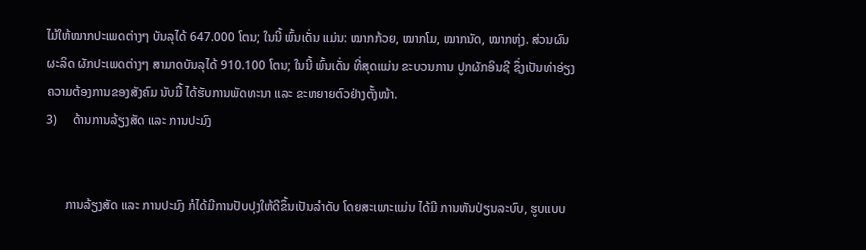ໄມ້ໃຫ້ໝາກປະເພດຕ່າງໆ ບັນລຸໄດ້ 647.000 ໂຕນ; ໃນນີ້ ພົ້ນເດັ່ນ ແມ່ນ: ໝາກກ້ວຍ, ໝາກໂມ, ໝາກນັດ, ໝາກຫຸ່ງ. ສ່ວນຜົນຜະລິດ ຜັກປະເພດຕ່າງໆ ສາມາດບັນລຸໄດ້ 910.100 ໂຕນ; ໃນນີ້ ພົ້ນເດັ່ນ ທີ່ສຸດແມ່ນ ຂະບວນການ ປູກຜັກອິນຊີ ຊຶ່ງເປັນທ່າອ່ຽງຄວາມຕ້ອງການຂອງສັງຄົມ ນັບມື້ ໄດ້ຮັບການພັດທະນາ ແລະ ຂະຫຍາຍຕົວຢ່າງຕັ້ງໜ້າ.
3)     ດ້ານການລ້ຽງສັດ ແລະ ການປະມົງ


      ການລ້ຽງສັດ ແລະ ການປະມົງ ກໍໄດ້ມີການປັບປຸງໃຫ້ດີຂຶ້ນເປັນລຳດັບ ໂດຍສະເພາະແມ່ນ ໄດ້ມີ ການຫັນປ່ຽນລະບົບ, ຮູບແບບ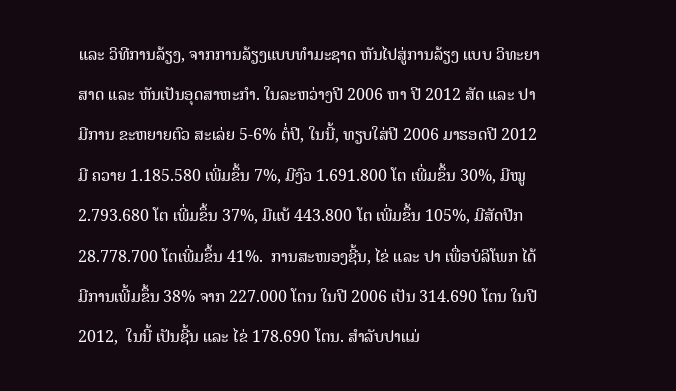ແລະ ວິທີການລ້ຽງ, ຈາກການລ້ຽງແບບທຳມະຊາດ ຫັນໄປສູ່ການລ້ຽງ ແບບ ວິທະຍາສາດ ແລະ ຫັນເປັນອຸດສາຫະກຳ. ໃນລະຫວ່າງປີ 2006 ຫາ ປີ 2012 ສັດ ແລະ ປາ ມີການ ຂະຫຍາຍຕົວ ສະເລ່ຍ 5-6% ຕໍ່ປີ, ໃນນີ້, ທຽບໃສ່ປີ 2006 ມາຮອດປີ 2012 ມີ ຄວາຍ 1.185.580 ເພີ່ມຂຶ້ນ 7%, ມີງົວ 1.691.800 ໂຕ ເພີ່ມຂຶ້ນ 30%, ມີໝູ 2.793.680 ໂຕ ເພີ່ມຂຶ້ນ 37%, ມີແບ້ 443.800 ໂຕ ເພີ່ມຂຶ້ນ 105%, ມີສັດປີກ  28.778.700 ໂຕເພີ່ມຂຶ້ນ 41%.  ການສະໜອງຊີ້ນ, ໄຂ່ ແລະ ປາ ເພື່ອບໍລິໂພກ ໄດ້ມີການເພີ້ມຂຶ້ນ 38% ຈາກ 227.000 ໂຕນ ໃນປີ 2006 ເປັນ 314.690 ໂຕນ ໃນປີ 2012,  ໃນນີ້ ເປັນຊີ້ນ ແລະ ໄຂ່ 178.690 ໂຕນ. ສໍາລັບປາແມ່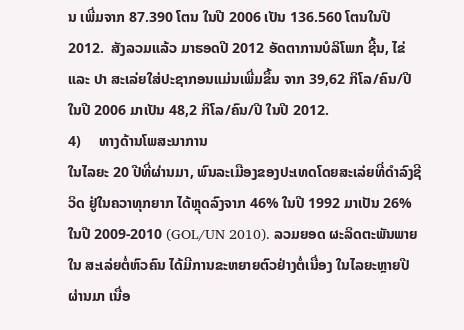ນ ເພີ່ມຈາກ 87.390 ໂຕນ ໃນປີ 2006 ເປັນ 136.560 ໂຕນໃນປີ 2012.  ສັງລວມແລ້ວ ມາຮອດປີ 2012 ອັດຕາການບໍລິໂພກ ຊີ້ນ, ໄຂ່ ແລະ ປາ ສະເລ່ຍໃສ່ປະຊາກອນແມ່ນເພີ່ມຂຶ້ນ ຈາກ 39,62 ກິໂລ/ຄົນ/ປີ ໃນປີ 2006 ມາເປັນ 48,2 ກິໂລ/ຄົນ/ປີ ໃນປີ 2012.
4)     ທາງດ້ານໂພສະນາການ
ໃນໄລຍະ 20 ປີທີ່ຜ່ານມາ, ພົນລະເມືອງຂອງປະເທດໂດຍສະເລ່ຍທີ່ດໍາລົງຊີວິດ ຢູ່ໃນຄວາທຸກຍາກ ໄດ້ຫຼຸດລົງຈາກ 46% ໃນປີ 1992 ມາເປັນ 26% ໃນປີ 2009-2010 (GOL/UN 2010). ລວມຍອດ ຜະລິດຕະພັນພາຍໃນ ສະເລ່ຍຕໍ່ຫົວຄົນ ໄດ້ມີການຂະຫຍາຍຕົວຢ່າງຕໍ່ເນື່ອງ ໃນໄລຍະຫຼາຍປີຜ່ານມາ ເນື່ອ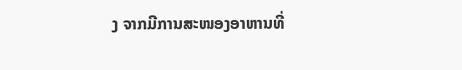ງ ຈາກມີການສະໜອງອາຫານທີ່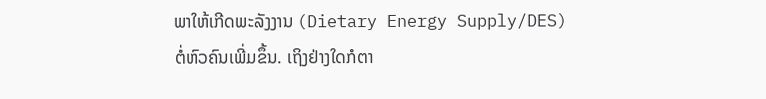ພາໃຫ້ເກີດພະລັງງານ (Dietary Energy Supply/DES) ຕໍ່ຫົວຄົນເພີ່ມຂຶ້ນ. ເຖິງຢ່າງໃດກໍຕາ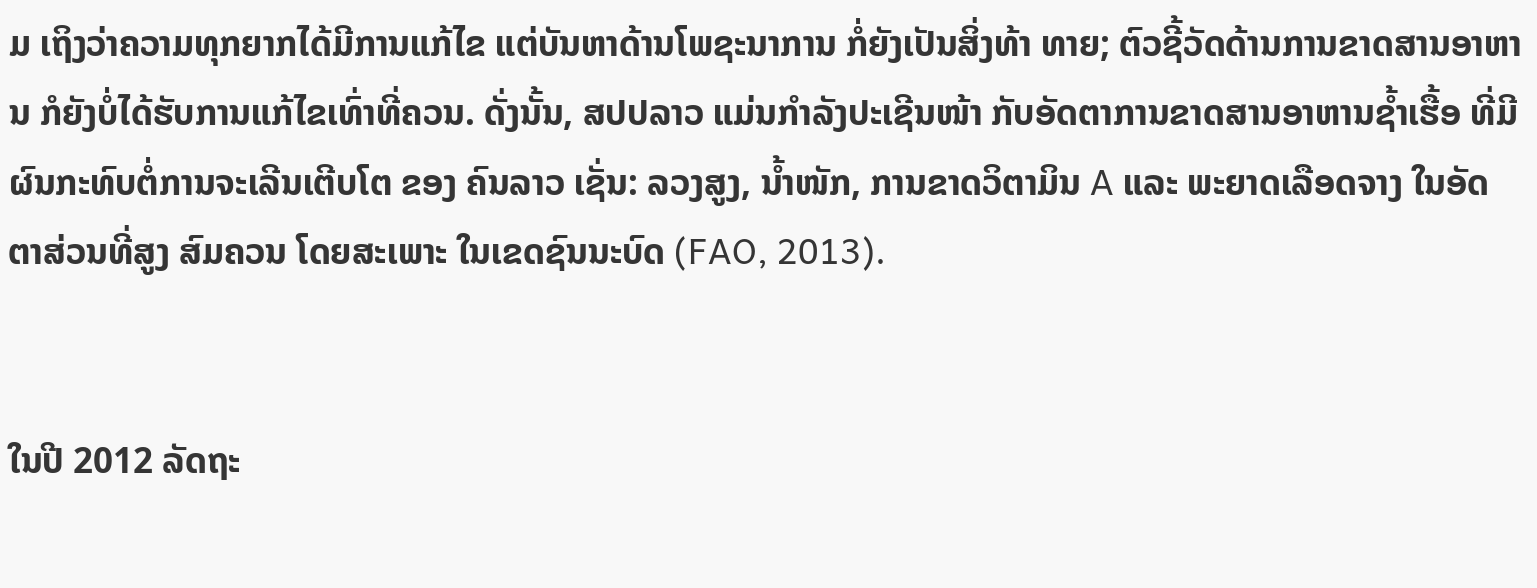ມ ເຖິງວ່າຄວາມທຸກຍາກໄດ້ມີການແກ້ໄຂ ແຕ່ບັນຫາດ້ານໂພຊະນາການ ກໍ່ຍັງເປັນສິ່ງທ້າ ທາຍ; ຕົວຊີ້ວັດດ້ານການຂາດສານອາຫານ ກໍຍັງບໍ່ໄດ້ຮັບການແກ້ໄຂເທົ່າທີ່ຄວນ. ດັ່ງນັ້ນ, ສປປລາວ ແມ່ນກໍາລັງປະເຊີນໜ້າ ກັບອັດຕາການຂາດສານອາຫານຊໍ້າເຮື້ອ ທີ່ມີຜົນກະທົບຕໍ່ການຈະເລີນເຕີບໂຕ ຂອງ ຄົນລາວ ເຊັ່ນ: ລວງສູງ, ນໍ້າໜັກ, ການຂາດວິຕາມິນ A ແລະ ພະຍາດເລືອດຈາງ ໃນອັດຕາສ່ວນທີ່ສູງ ສົມຄວນ ໂດຍສະເພາະ ໃນເຂດຊົນນະບົດ (FAO, 2013).


ໃນປີ 2012 ລັດຖະ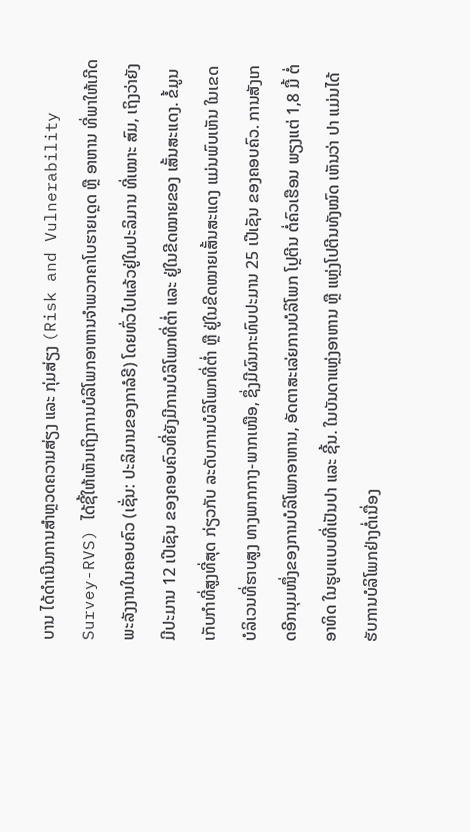ບານ ໄດ້ດຳເນີນການສຳຫຼວດຄວາມສ່ຽງ ແລະ ກຸ່ມສ່ຽງ (Risk and Vulnerability Survey-RVS) ໄດ້ຊີ້ໃຫ້ເຫັນເຖິງການບໍລິໂພກອາຫານຈໍາພວກຄາໂບຮາຍເດຼດ ຫຼື ອາຫານ ທີ່ພາໃຫ້ເກີດພະລັງງານໃນຄອບຄົວ (ເຊັ່ນ: ປະລິມານຂອງກາລໍຣີ) ໂດຍທົ່ວໄປແລ້ວຢູ່ໃນປະລິມານ ທີ່ເໝາະ ສົມ, ເຖິງວ່າຍັງມີປະມານ 12 ເປີເຊັນ ຂອງຄອບຄົວທີ່ຍັງມີການບໍລິໂພກທີ່ຕ່ຳ ແລະ ຢູ່ໃນຂີດໝາຍຂອງ ເສັ້ນສະແດງ. ຂໍ້ມູນເກັບກໍາທີ່ສູງທີ່ສຸດ ກ່ຽວກັບ ລະດັບການບໍລິໂພກທີ່ຕ່ຳ ຫຼື ຢູ່ໃນຂີດໝາຍເສັ້ນສະແດງ ແມ່ນພົບເຫັນ ໃນເຂດບໍລິເວນທີ່ຮາບສູງ ທາງພາກກາງ-ພາກເໜືອ, ຊຶ່ງມີຜົນກະທົບປະມານ 25 ເປີເຊັນ ຂອງຄອບຄົວ. ການສັງເກດອີກມຸມໜຶ່ງຂອງການບໍລິໂພກອາຫານ, ອັດຕາສະເລ່ຍການບໍລິໂພກ ໂປຼຕີນ ຕໍ່ຄົວເຮືອນ ພຽງແຕ່ 1,8 ມື້ ຕໍ່ ອາທິດ ໃນຮູບແບບທີ່ເປັນປາ ແລະ ຊີ້ນ. ໃນບັນດາແຫຼ່ງອາຫານ ຫຼື ແຫຼ່ງໂປຕີນທັງໝົດ ເຫັນວ່າ ປາ ແມ່ນໄດ້ຮັບການບໍລິໂພກຢ່າງຕໍ່ເນື່ອງ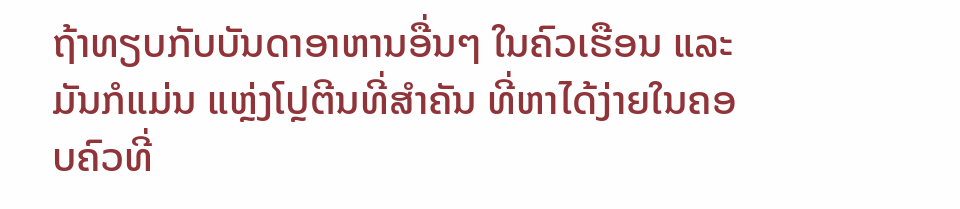ຖ້າທຽບກັບບັນດາອາຫານອື່ນໆ ໃນຄົວເຮືອນ ແລະ ມັນກໍແມ່ນ ແຫຼ່ງໂປຼຕີນທີ່ສຳຄັນ ທີ່ຫາໄດ້ງ່າຍໃນຄອບຄົວທີ່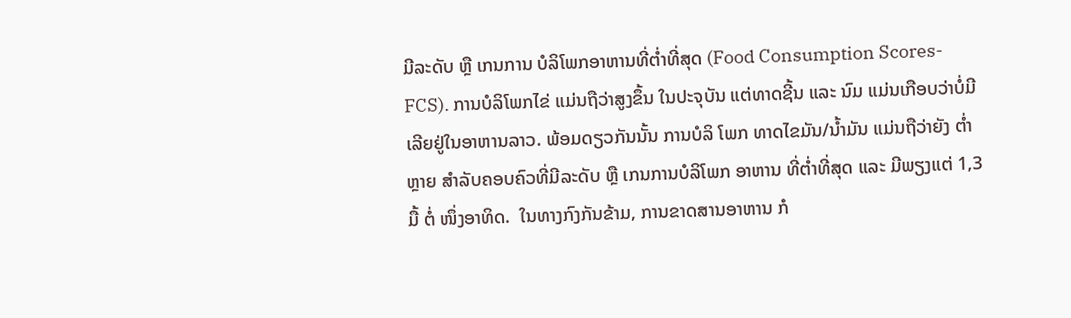ມີລະດັບ ຫຼື ເກນການ ບໍລິໂພກອາຫານທີ່ຕໍ່າທີ່ສຸດ (Food Consumption Scores-FCS). ການບໍລິໂພກໄຂ່ ແມ່ນຖືວ່າສູງຂຶ້ນ ໃນປະຈຸບັນ ແຕ່ທາດຊີ້ນ ແລະ ນົມ ແມ່ນເກືອບວ່າບໍ່ມີເລີຍຢູ່ໃນອາຫານລາວ. ພ້ອມດຽວກັນນັ້ນ ການບໍລິ ໂພກ ທາດໄຂມັນ/ນໍ້າມັນ ແມ່ນຖືວ່າຍັງ ຕໍ່າຫຼາຍ ສໍາລັບຄອບຄົວທີ່ມີລະດັບ ຫຼື ເກນການບໍລິໂພກ ອາຫານ ທີ່ຕໍ່າທີ່ສຸດ ແລະ ມີພຽງແຕ່ 1,3 ມື້ ຕໍ່ ໜຶ່ງອາທິດ.  ໃນທາງກົງກັນຂ້າມ, ການຂາດສານອາຫານ ກໍ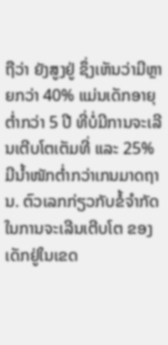ຖືວ່າ ຍັງສູງຢູ່ ຊຶ່ງເຫັນວ່າມີຫຼາຍກວ່າ 40% ແມ່ນເດັກອາຍຸຕໍ່າກວ່າ 5 ປີ ທີ່ບໍ່ມີການຈະເລີນເຕີບໂຕເຕັມທີ່ ແລະ 25% ມີນໍ້າໜັກຕໍ່າກວ່າເກນມາດຖານ. ຕົວເລກກ່ຽວກັບຂໍ້ຈໍາກັດ ໃນການຈະເລີນເຕີບໂຕ ຂອງເດັກຢູ່ໃນເຂດ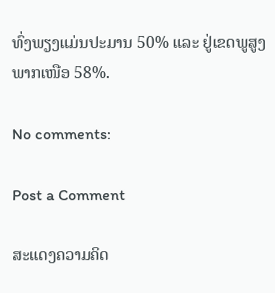ທົ່ງພຽງແມ່ນປະມານ 50% ແລະ ຢູ່ເຂດພູສູງພາກເໜືອ 58%.

No comments:

Post a Comment

ສະແດງຄວາມຄິດ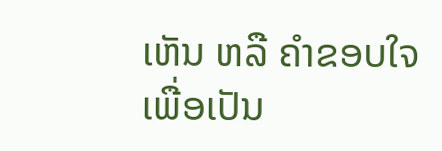ເຫັນ ຫລື ຄຳຂອບໃຈ ເພື່ອເປັນ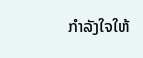ກຳລັງໃຈໃຫ້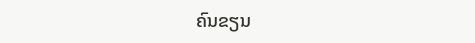ຄົນຂຽນ